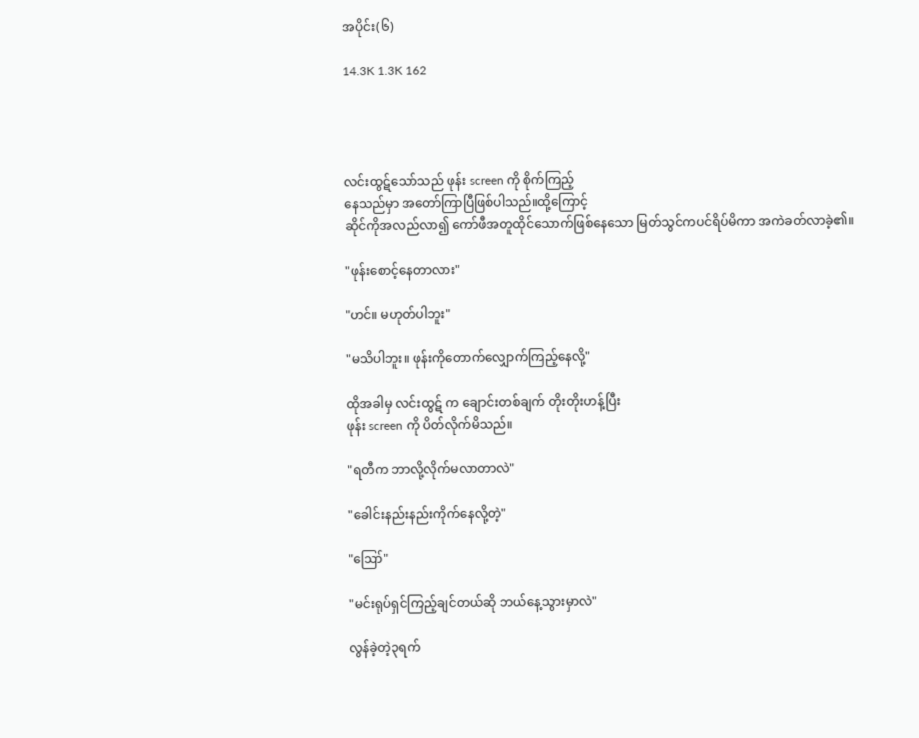အပိုင်း(၆)

14.3K 1.3K 162




လင်းထွဋ်သော်သည် ဖုန်း screen ကို စိုက်ကြည့်
နေသည်မှာ အတော်ကြာပြီဖြစ်ပါသည်။ထို့ကြောင့်
ဆိုင်ကိုအလည်လာ၍ ကော်ဖီအတူထိုင်သောက်ဖြစ်နေသော မြတ်သွင်ကပင်ရိပ်မိကာ အကဲခတ်လာခဲ့၏။

"ဖုန်းစောင့်နေတာလား"

"ဟင်။ မဟုတ်ပါဘူး"

"မသိပါဘူး။ ဖုန်းကိုတောက်လျှောက်ကြည့်နေလို့"

ထိုအခါမှ လင်းထွဋ် က ချောင်းတစ်ချက် တိုးတိုးဟန့်ပြီး
ဖုန်း screen ကို ပိတ်လိုက်မိသည်။

"ရတီက ဘာလို့လိုက်မလာတာလဲ"

"ခေါင်းနည်းနည်းကိုက်နေလို့တဲ့"

"ဪ"

"မင်းရုပ်ရှင်ကြည့်ချင်တယ်ဆို ဘယ်နေ့သွားမှာလဲ"

လွန်ခဲ့တဲ့၃ရက်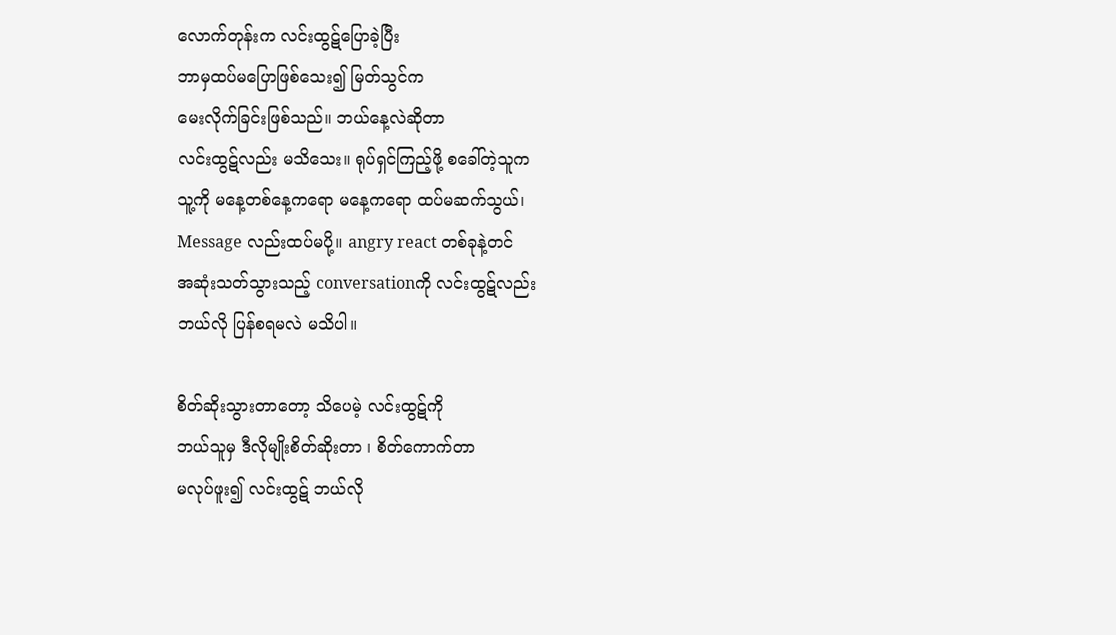လောက်တုန်းက လင်းထွဋ်ပြောခဲ့ပြီး
ဘာမှထပ်မပြောဖြစ်သေး၍ မြတ်သွင်က
မေးလိုက်ခြင်းဖြစ်သည်။ ဘယ်နေ့လဲဆိုတာ
လင်းထွဋ်လည်း မသိသေး။ ရုပ်ရှင်ကြည့်ဖို့ စခေါ်တဲ့သူက
သူ့ကို မနေ့တစ်နေ့ကရော မနေ့ကရော ထပ်မဆက်သွယ်၊
Message လည်းထပ်မပို့။ angry react တစ်ခုနဲ့တင်
အဆုံးသတ်သွားသည့် conversationကို လင်းထွဋ်လည်း
ဘယ်လို ပြန်စရမလဲ မသိပါ။

စိတ်ဆိုးသွားတာတော့ သိပေမဲ့ လင်းထွဋ်ကို
ဘယ်သူမှ ဒီလိုမျိုးစိတ်ဆိုးတာ ၊ စိတ်ကောက်တာ
မလုပ်ဖူး၍ လင်းထွဋ် ဘယ်လို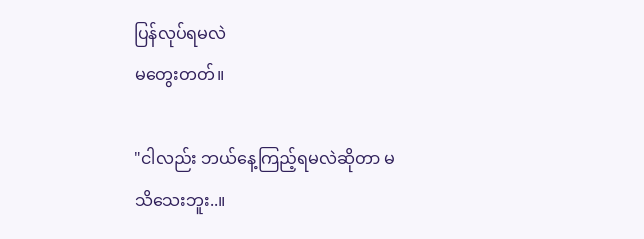ပြန်လုပ်ရမလဲ
မတွေးတတ်။

"ငါလည်း ဘယ်နေ့ကြည့်ရမလဲဆိုတာ မသိသေးဘူး..။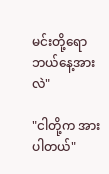မင်းတို့ရော ဘယ်နေ့အားလဲ"

"ငါတို့က အားပါတယ်"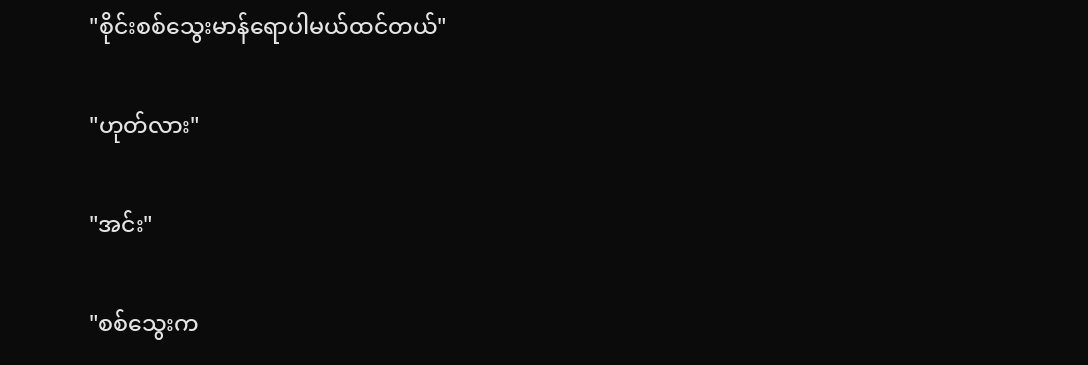"စိုင်းစစ်သွေးမာန်ရောပါမယ်ထင်တယ်"

"ဟုတ်လား"

"အင်း"

"စစ်သွေးက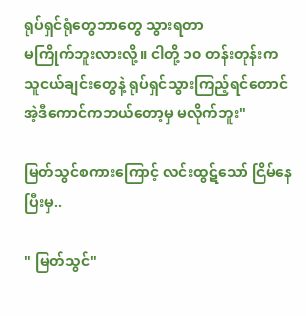ရုပ်ရှင်ရုံတွေဘာတွေ သွားရတာ
မကြိုက်ဘူးလားလို့။ ငါတို့ ၁၀ တန်းတုန်းက
သူငယ်ချင်းတွေနဲ့ ရုပ်ရှင်သွားကြည့်ရင်တောင်
အဲ့ဒီကောင်ကဘယ်တော့မှ မလိုက်ဘူး"

မြတ်သွင်စကားကြောင့် လင်းထွဋ်သော် ငြိမ်နေပြီးမှ..

" မြတ်သွင်"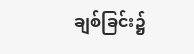ချစ်ခြင်း၌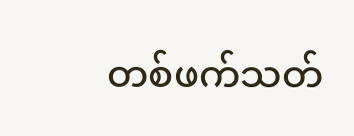တစ်ဖက်သတ်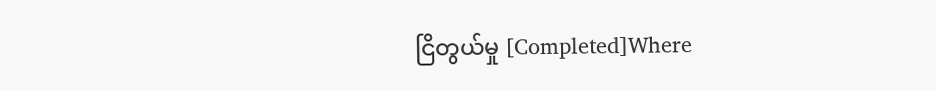ငြိတွယ်မှု [Completed]Where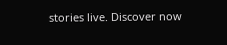stories live. Discover now